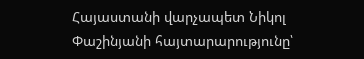Հայաստանի վարչապետ Նիկոլ Փաշինյանի հայտարարությունը՝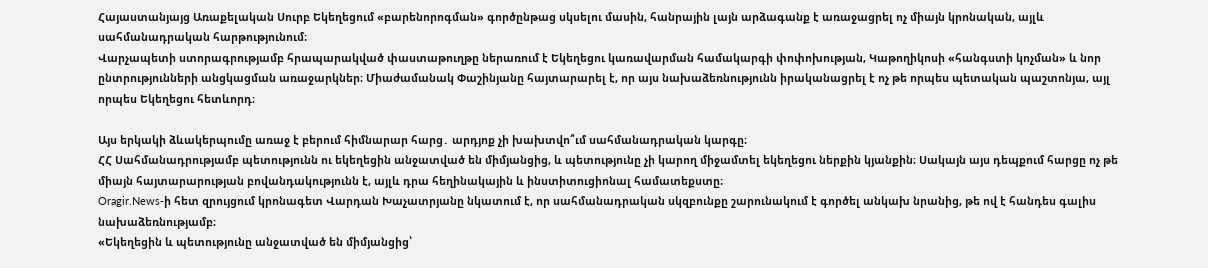Հայաստանյայց Առաքելական Սուրբ Եկեղեցում «բարենորոգման» գործընթաց սկսելու մասին, հանրային լայն արձագանք է առաջացրել ոչ միայն կրոնական, այլև սահմանադրական հարթությունում։
Վարչապետի ստորագրությամբ հրապարակված փաստաթուղթը ներառում է Եկեղեցու կառավարման համակարգի փոփոխության, Կաթողիկոսի «հանգստի կոչման» և նոր ընտրությունների անցկացման առաջարկներ։ Միաժամանակ Փաշինյանը հայտարարել է, որ այս նախաձեռնությունն իրականացրել է ոչ թե որպես պետական պաշտոնյա, այլ որպես Եկեղեցու հետևորդ։

Այս երկակի ձևակերպումը առաջ է բերում հիմնարար հարց․ արդյոք չի խախտվո՞ւմ սահմանադրական կարգը։
ՀՀ Սահմանադրությամբ պետությունն ու եկեղեցին անջատված են միմյանցից, և պետությունը չի կարող միջամտել եկեղեցու ներքին կյանքին։ Սակայն այս դեպքում հարցը ոչ թե միայն հայտարարության բովանդակությունն է, այլև դրա հեղինակային և ինստիտուցիոնալ համատեքստը։
Oragir.News-ի հետ զրույցում կրոնագետ Վարդան Խաչատրյանը նկատում է, որ սահմանադրական սկզբունքը շարունակում է գործել անկախ նրանից, թե ով է հանդես գալիս նախաձեռնությամբ։
«Եկեղեցին և պետությունը անջատված են միմյանցից՝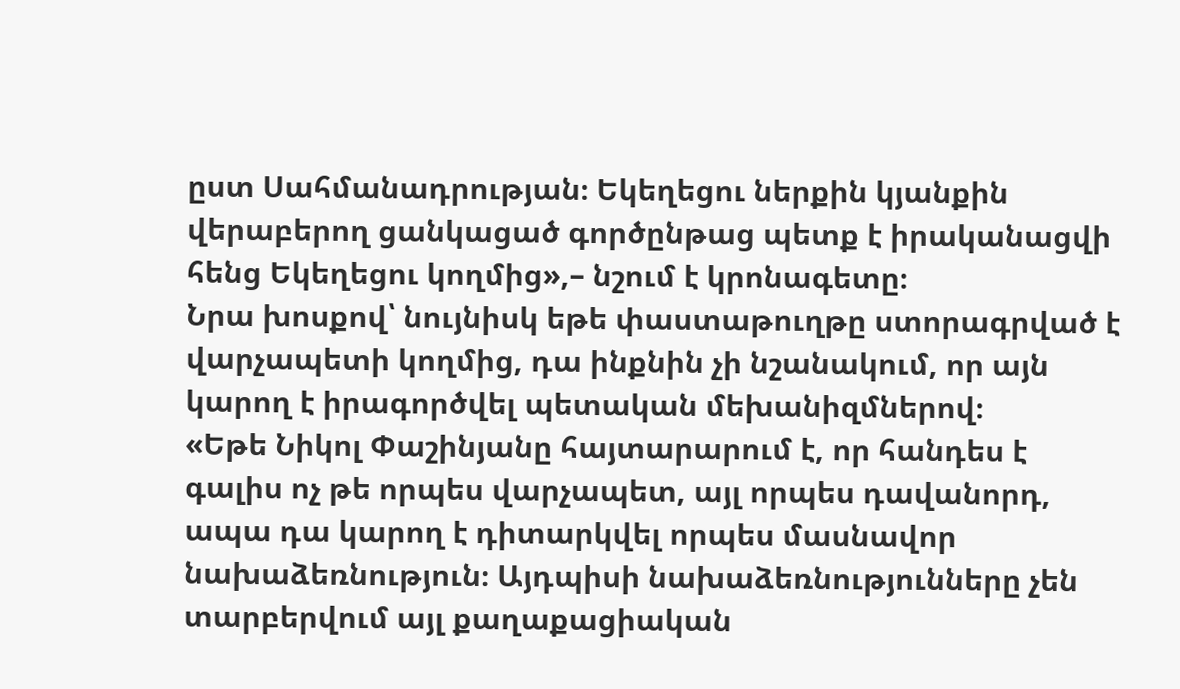ըստ Սահմանադրության։ Եկեղեցու ներքին կյանքին վերաբերող ցանկացած գործընթաց պետք է իրականացվի հենց Եկեղեցու կողմից»,– նշում է կրոնագետը։
Նրա խոսքով՝ նույնիսկ եթե փաստաթուղթը ստորագրված է վարչապետի կողմից, դա ինքնին չի նշանակում, որ այն կարող է իրագործվել պետական մեխանիզմներով։
«Եթե Նիկոլ Փաշինյանը հայտարարում է, որ հանդես է գալիս ոչ թե որպես վարչապետ, այլ որպես դավանորդ, ապա դա կարող է դիտարկվել որպես մասնավոր նախաձեռնություն։ Այդպիսի նախաձեռնությունները չեն տարբերվում այլ քաղաքացիական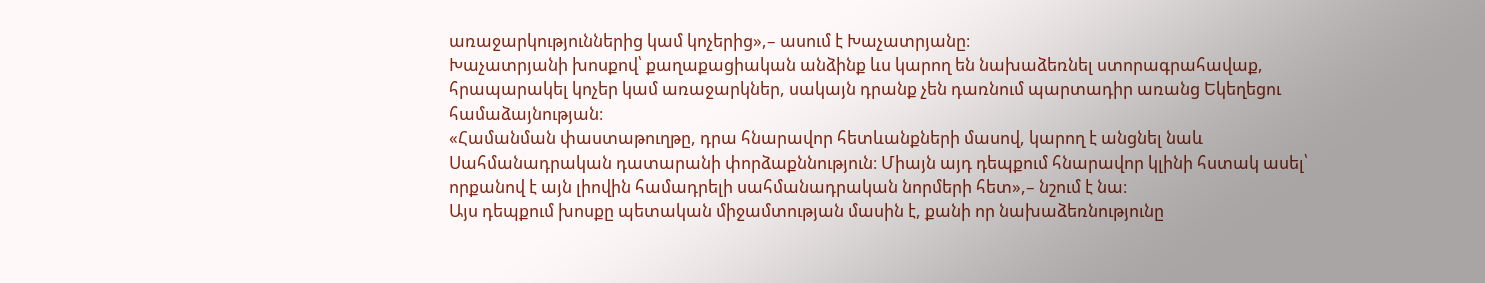առաջարկություններից կամ կոչերից»,– ասում է Խաչատրյանը։
Խաչատրյանի խոսքով՝ քաղաքացիական անձինք ևս կարող են նախաձեռնել ստորագրահավաք, հրապարակել կոչեր կամ առաջարկներ, սակայն դրանք չեն դառնում պարտադիր առանց Եկեղեցու համաձայնության։
«Համանման փաստաթուղթը, դրա հնարավոր հետևանքների մասով, կարող է անցնել նաև Սահմանադրական դատարանի փորձաքննություն։ Միայն այդ դեպքում հնարավոր կլինի հստակ ասել՝ որքանով է այն լիովին համադրելի սահմանադրական նորմերի հետ»,– նշում է նա։
Այս դեպքում խոսքը պետական միջամտության մասին է, քանի որ նախաձեռնությունը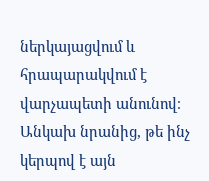ներկայացվում և հրապարակվում է վարչապետի անունով։ Անկախ նրանից, թե ինչ կերպով է այն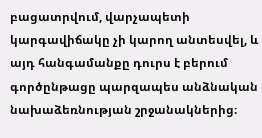բացատրվում, վարչապետի կարգավիճակը չի կարող անտեսվել, և այդ հանգամանքը դուրս է բերում գործընթացը պարզապես անձնական նախաձեռնության շրջանակներից։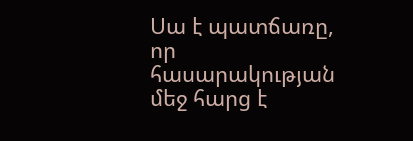Սա է պատճառը, որ հասարակության մեջ հարց է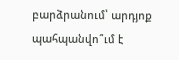բարձրանում՝ արդյոք պահպանվո՞ւմ է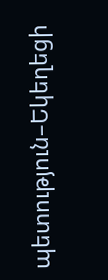պետություն–Եկեղեցի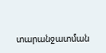տարանջատման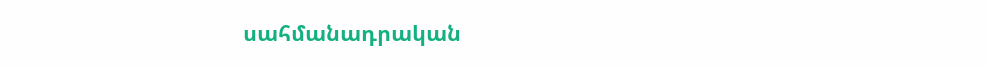սահմանադրական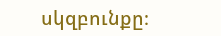սկզբունքը։